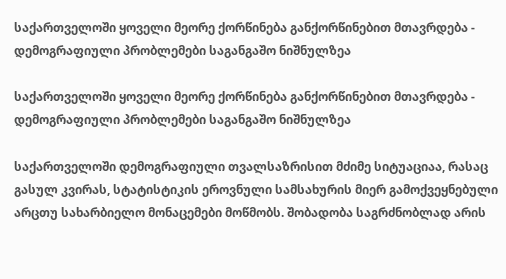საქართველოში ყოველი მეორე ქორწინება განქორწინებით მთავრდება - დემოგრაფიული პრობლემები საგანგაშო ნიშნულზეა

საქართველოში ყოველი მეორე ქორწინება განქორწინებით მთავრდება - დემოგრაფიული პრობლემები საგანგაშო ნიშნულზეა

საქართველოში დემოგრაფიული თვალსაზრისით მძიმე სიტუაციაა, რასაც გასულ კვირას, სტატისტიკის ეროვნული სამსახურის მიერ გამოქვეყნებული არცთუ სახარბიელო მონაცემები მოწმობს. შობადობა საგრძნობლად არის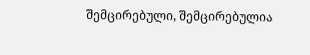შემცირებული, შემცირებულია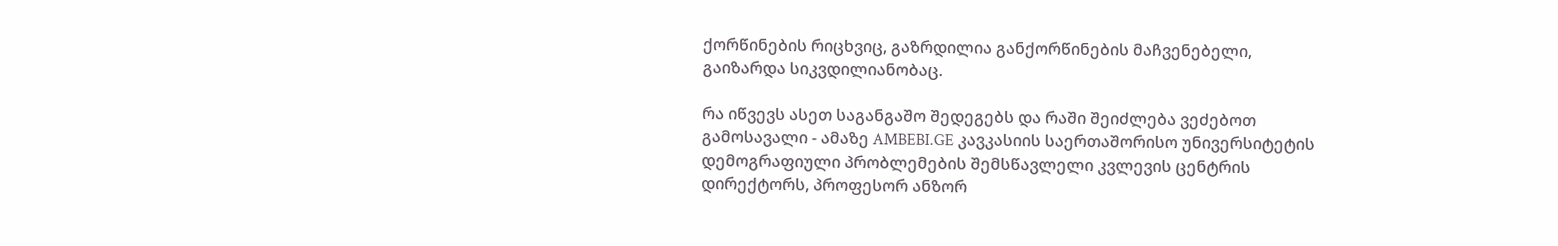ქორწინების რიცხვიც, გაზრდილია განქორწინების მაჩვენებელი, გაიზარდა სიკვდილიანობაც.

რა იწვევს ასეთ საგანგაშო შედეგებს და რაში შეიძლება ვეძებოთ გამოსავალი - ამაზე AMBEBI.GE კავკასიის საერთაშორისო უნივერსიტეტის დემოგრაფიული პრობლემების შემსწავლელი კვლევის ცენტრის დირექტორს, პროფესორ ანზორ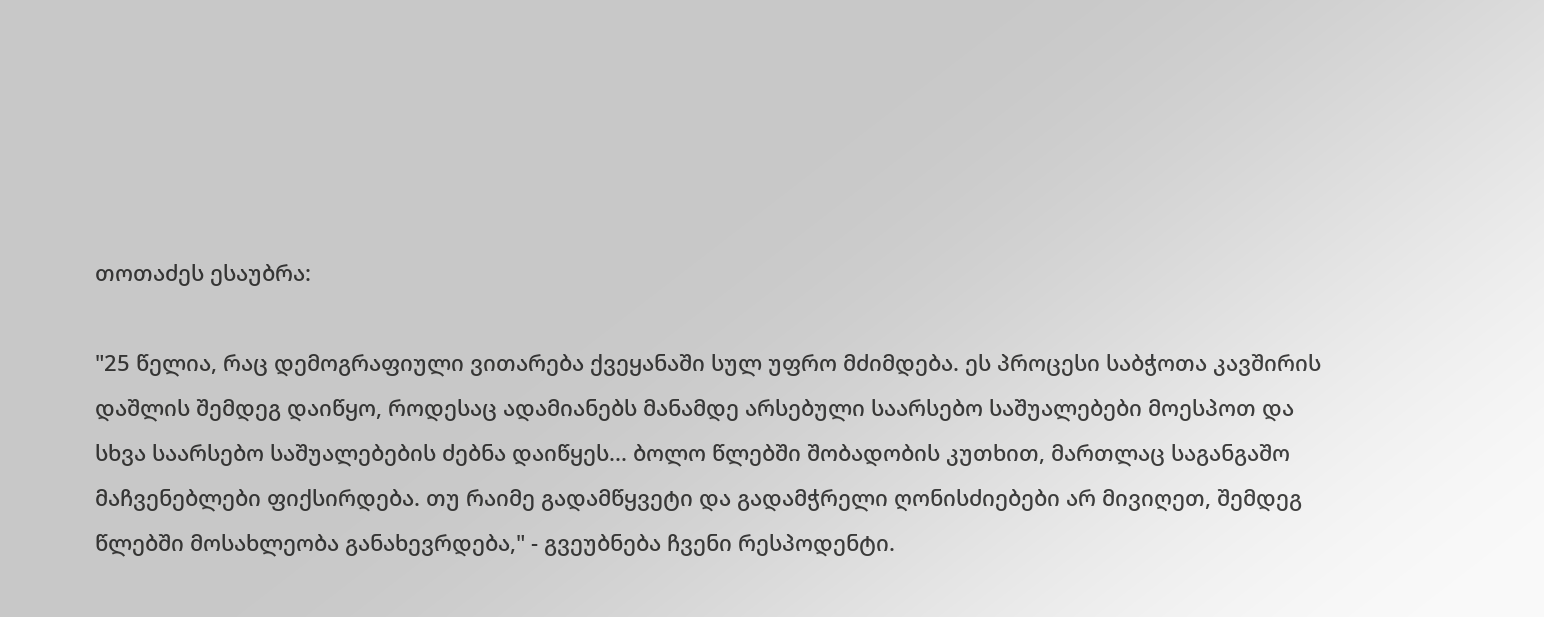თოთაძეს ესაუბრა:

"25 წელია, რაც დემოგრაფიული ვითარება ქვეყანაში სულ უფრო მძიმდება. ეს პროცესი საბჭოთა კავშირის დაშლის შემდეგ დაიწყო, როდესაც ადამიანებს მანამდე არსებული საარსებო საშუალებები მოესპოთ და სხვა საარსებო საშუალებების ძებნა დაიწყეს... ბოლო წლებში შობადობის კუთხით, მართლაც საგანგაშო მაჩვენებლები ფიქსირდება. თუ რაიმე გადამწყვეტი და გადამჭრელი ღონისძიებები არ მივიღეთ, შემდეგ წლებში მოსახლეობა განახევრდება," - გვეუბნება ჩვენი რესპოდენტი.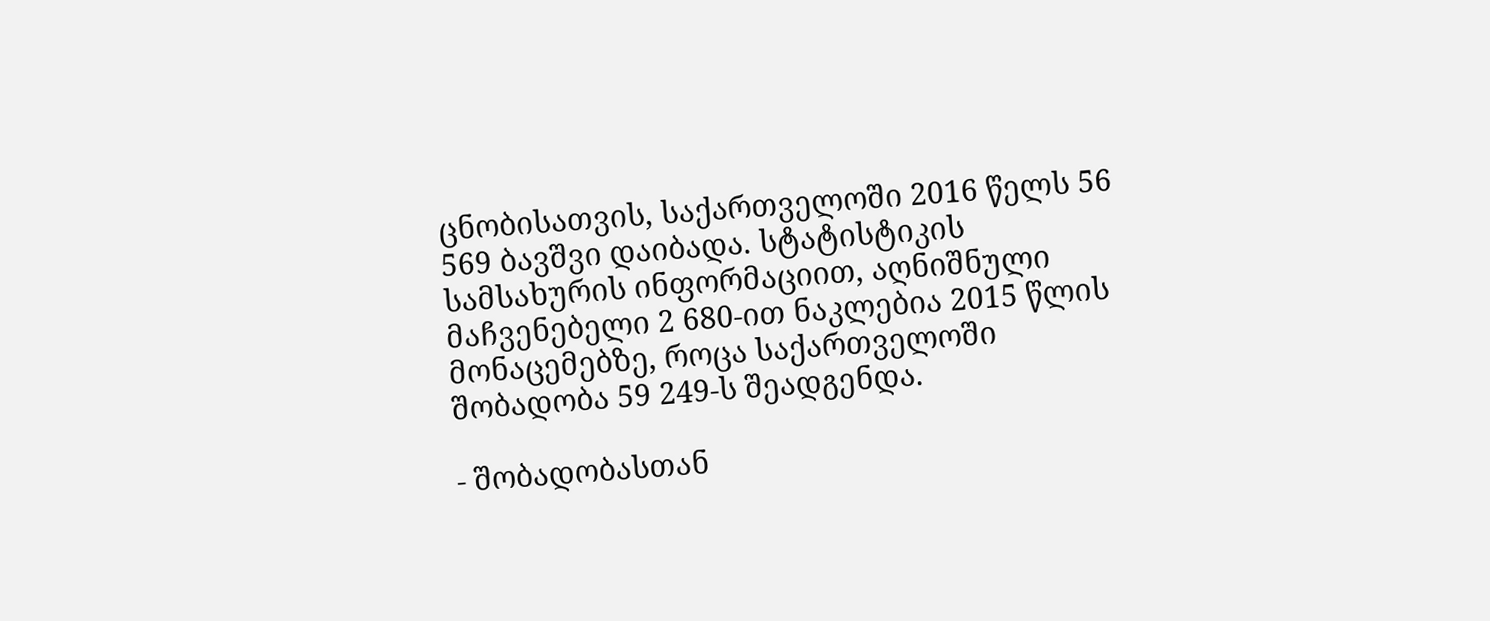ცნობისათვის, საქართველოში 2016 წელს 56 569 ბავშვი დაიბადა. სტატისტიკის სამსახურის ინფორმაციით, აღნიშნული მაჩვენებელი 2 680-ით ნაკლებია 2015 წლის მონაცემებზე, როცა საქართველოში შობადობა 59 249-ს შეადგენდა.

- შობადობასთან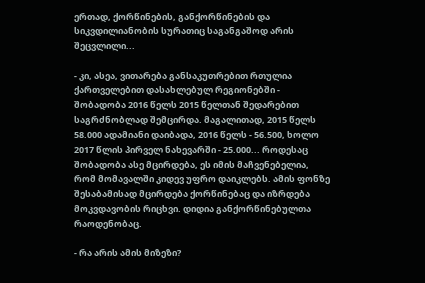ერთად, ქორწინების, განქორწინების და სიკვდილიანობის სურათიც საგანგაშოდ არის შეცვლილი...

- კი, ასეა, ვითარება განსაკუთრებით რთულია ქართველებით დასახლებულ რეგიონებში - შობადობა 2016 წელს 2015 წელთან შედარებით საგრძნობლად შემცირდა. მაგალითად, 2015 წელს 58.000 ადამიანი დაიბადა, 2016 წელს - 56.500, ხოლო 2017 წლის პირველ ნახევარში - 25.000... როდესაც შობადობა ასე მცირდება, ეს იმის მაჩვენებელია, რომ მომავალში კიდევ უფრო დაიკლებს. ამის ფონზე შესაბამისად მცირდება ქორწინებაც და იზრდება მოკვდავობის რიცხვი. დიდია განქორწინებულთა რაოდენობაც.

- რა არის ამის მიზეზი?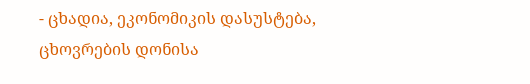- ცხადია, ეკონომიკის დასუსტება, ცხოვრების დონისა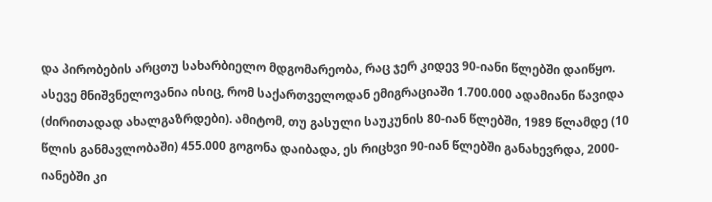და პირობების არცთუ სახარბიელო მდგომარეობა, რაც ჯერ კიდევ 90-იანი წლებში დაიწყო. ასევე მნიშვნელოვანია ისიც, რომ საქართველოდან ემიგრაციაში 1.700.000 ადამიანი წავიდა (ძირითადად ახალგაზრდები). ამიტომ, თუ გასული საუკუნის 80-იან წლებში, 1989 წლამდე (10 წლის განმავლობაში) 455.000 გოგონა დაიბადა, ეს რიცხვი 90-იან წლებში განახევრდა, 2000-იანებში კი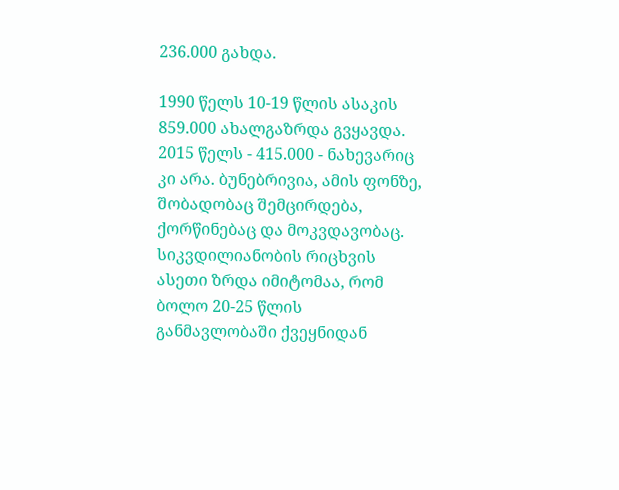236.000 გახდა.

1990 წელს 10-19 წლის ასაკის 859.000 ახალგაზრდა გვყავდა. 2015 წელს - 415.000 - ნახევარიც კი არა. ბუნებრივია, ამის ფონზე, შობადობაც შემცირდება, ქორწინებაც და მოკვდავობაც. სიკვდილიანობის რიცხვის ასეთი ზრდა იმიტომაა, რომ ბოლო 20-25 წლის განმავლობაში ქვეყნიდან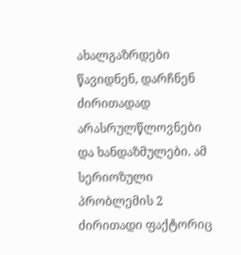ახალგაზრდები წავიდნენ, დარჩნენ ძირითადად არასრულწლოვნები და ხანდაზმულები. ამ სერიოზული პრობლემის 2 ძირითადი ფაქტორიც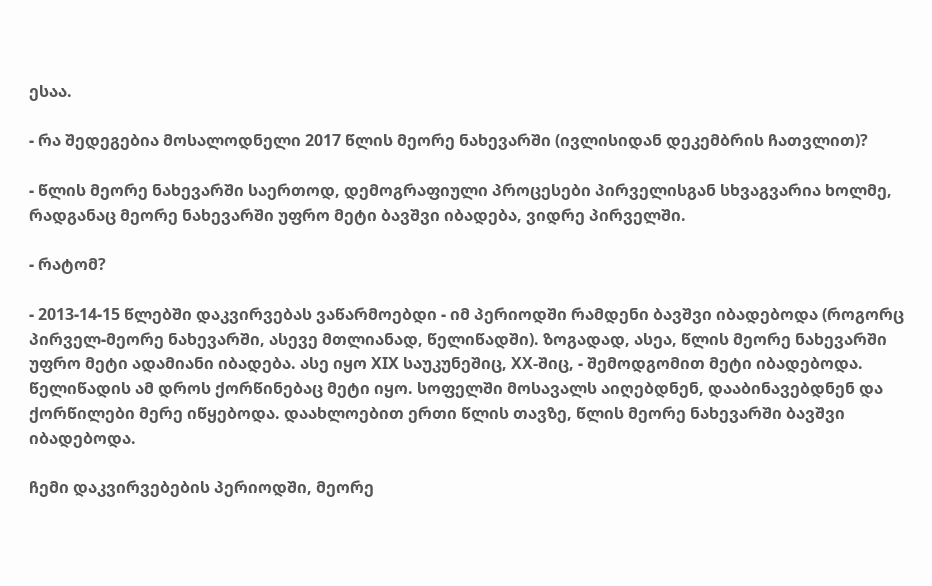ესაა.

- რა შედეგებია მოსალოდნელი 2017 წლის მეორე ნახევარში (ივლისიდან დეკემბრის ჩათვლით)?

- წლის მეორე ნახევარში საერთოდ, დემოგრაფიული პროცესები პირველისგან სხვაგვარია ხოლმე, რადგანაც მეორე ნახევარში უფრო მეტი ბავშვი იბადება, ვიდრე პირველში.

- რატომ?

- 2013-14-15 წლებში დაკვირვებას ვაწარმოებდი - იმ პერიოდში რამდენი ბავშვი იბადებოდა (როგორც პირველ-მეორე ნახევარში, ასევე მთლიანად, წელიწადში). ზოგადად, ასეა, წლის მეორე ნახევარში უფრო მეტი ადამიანი იბადება. ასე იყო XIX საუკუნეშიც, XX-შიც, - შემოდგომით მეტი იბადებოდა. წელიწადის ამ დროს ქორწინებაც მეტი იყო. სოფელში მოსავალს აიღებდნენ, დააბინავებდნენ და ქორწილები მერე იწყებოდა. დაახლოებით ერთი წლის თავზე, წლის მეორე ნახევარში ბავშვი იბადებოდა.

ჩემი დაკვირვებების პერიოდში, მეორე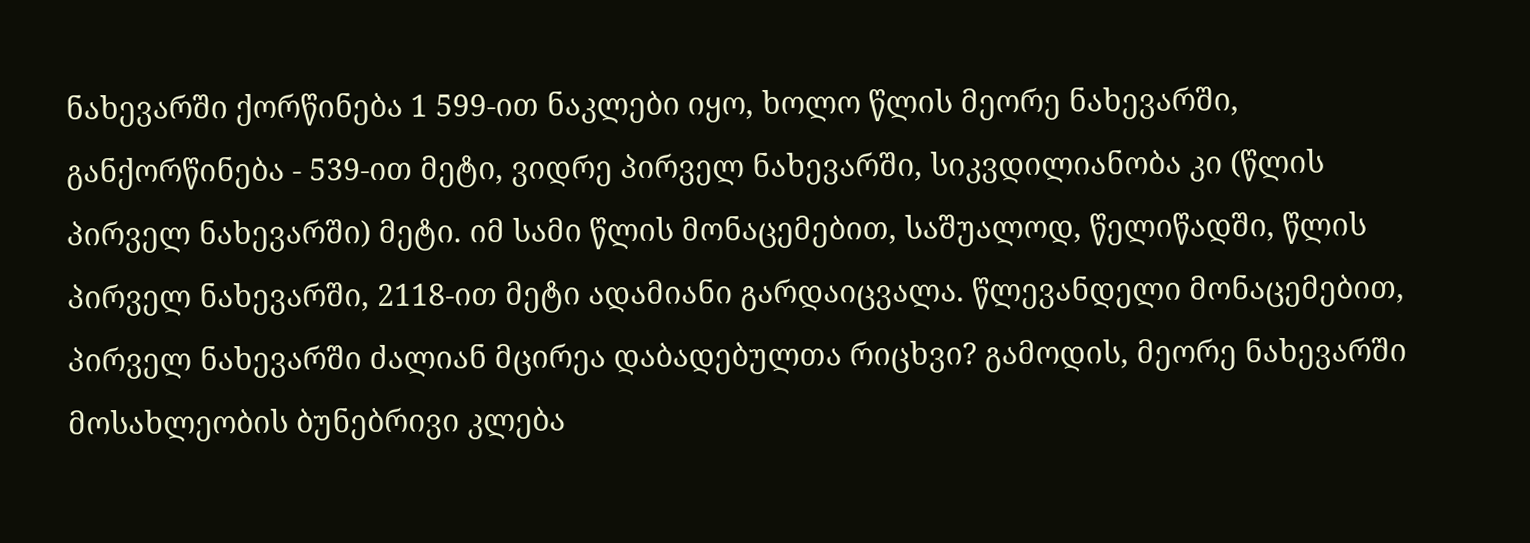ნახევარში ქორწინება 1 599-ით ნაკლები იყო, ხოლო წლის მეორე ნახევარში, განქორწინება - 539-ით მეტი, ვიდრე პირველ ნახევარში, სიკვდილიანობა კი (წლის პირველ ნახევარში) მეტი. იმ სამი წლის მონაცემებით, საშუალოდ, წელიწადში, წლის პირველ ნახევარში, 2118-ით მეტი ადამიანი გარდაიცვალა. წლევანდელი მონაცემებით, პირველ ნახევარში ძალიან მცირეა დაბადებულთა რიცხვი? გამოდის, მეორე ნახევარში მოსახლეობის ბუნებრივი კლება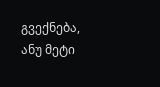გვექნება, ანუ მეტი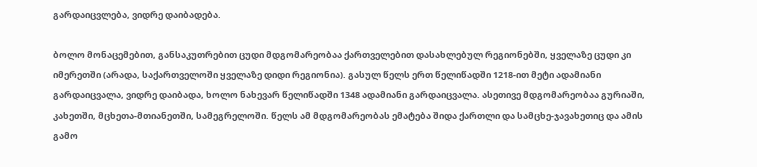გარდაიცვლება, ვიდრე დაიბადება.

ბოლო მონაცემებით, განსაკუთრებით ცუდი მდგომარეობაა ქართველებით დასახლებულ რეგიონებში, ყველაზე ცუდი კი იმერეთში (არადა, საქართველოში ყველაზე დიდი რეგიონია). გასულ წელს ერთ წელიწადში 1218-ით მეტი ადამიანი გარდაიცვალა, ვიდრე დაიბადა, ხოლო ნახევარ წელიწადში 1348 ადამიანი გარდაიცვალა. ასეთივე მდგომარეობაა გურიაში, კახეთში, მცხეთა-მთიანეთში, სამეგრელოში. წელს ამ მდგომარეობას ემატება შიდა ქართლი და სამცხე-ჯავახეთიც და ამის გამო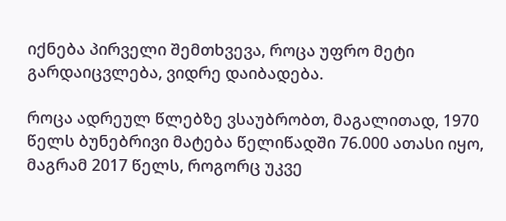იქნება პირველი შემთხვევა, როცა უფრო მეტი გარდაიცვლება, ვიდრე დაიბადება.

როცა ადრეულ წლებზე ვსაუბრობთ, მაგალითად, 1970 წელს ბუნებრივი მატება წელიწადში 76.000 ათასი იყო, მაგრამ 2017 წელს, როგორც უკვე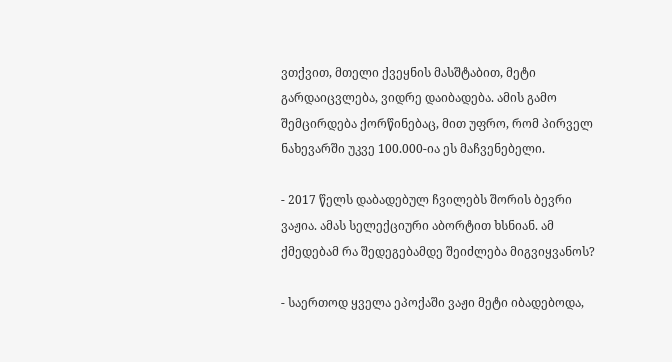ვთქვით, მთელი ქვეყნის მასშტაბით, მეტი გარდაიცვლება, ვიდრე დაიბადება. ამის გამო შემცირდება ქორწინებაც, მით უფრო, რომ პირველ ნახევარში უკვე 100.000-ია ეს მაჩვენებელი.

- 2017 წელს დაბადებულ ჩვილებს შორის ბევრი ვაჟია. ამას სელექციური აბორტით ხსნიან. ამ ქმედებამ რა შედეგებამდე შეიძლება მიგვიყვანოს?

- საერთოდ ყველა ეპოქაში ვაჟი მეტი იბადებოდა,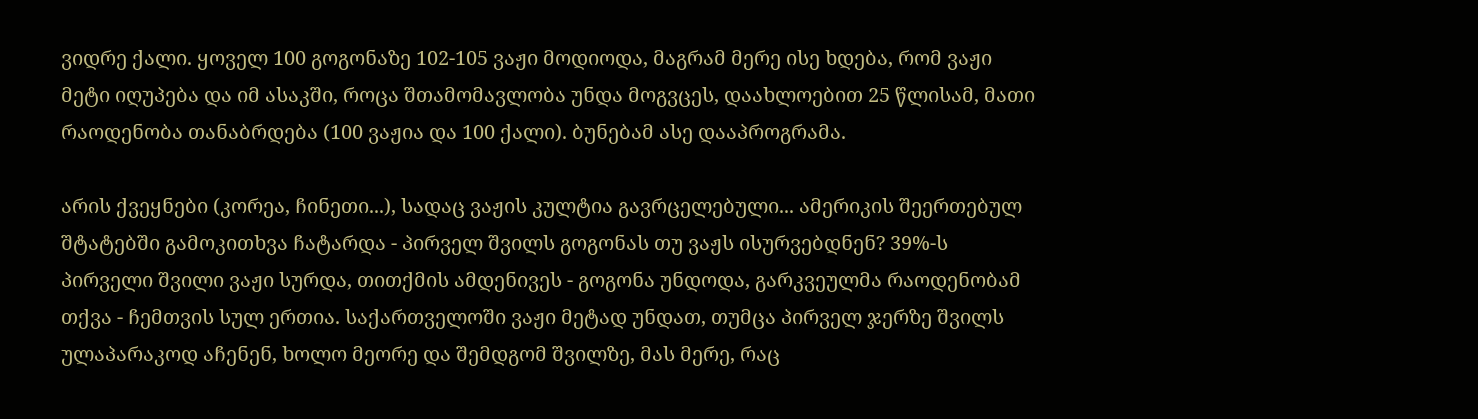ვიდრე ქალი. ყოველ 100 გოგონაზე 102-105 ვაჟი მოდიოდა, მაგრამ მერე ისე ხდება, რომ ვაჟი მეტი იღუპება და იმ ასაკში, როცა შთამომავლობა უნდა მოგვცეს, დაახლოებით 25 წლისამ, მათი რაოდენობა თანაბრდება (100 ვაჟია და 100 ქალი). ბუნებამ ასე დააპროგრამა.

არის ქვეყნები (კორეა, ჩინეთი...), სადაც ვაჟის კულტია გავრცელებული... ამერიკის შეერთებულ შტატებში გამოკითხვა ჩატარდა - პირველ შვილს გოგონას თუ ვაჟს ისურვებდნენ? 39%-ს პირველი შვილი ვაჟი სურდა, თითქმის ამდენივეს - გოგონა უნდოდა, გარკვეულმა რაოდენობამ თქვა - ჩემთვის სულ ერთია. საქართველოში ვაჟი მეტად უნდათ, თუმცა პირველ ჯერზე შვილს ულაპარაკოდ აჩენენ, ხოლო მეორე და შემდგომ შვილზე, მას მერე, რაც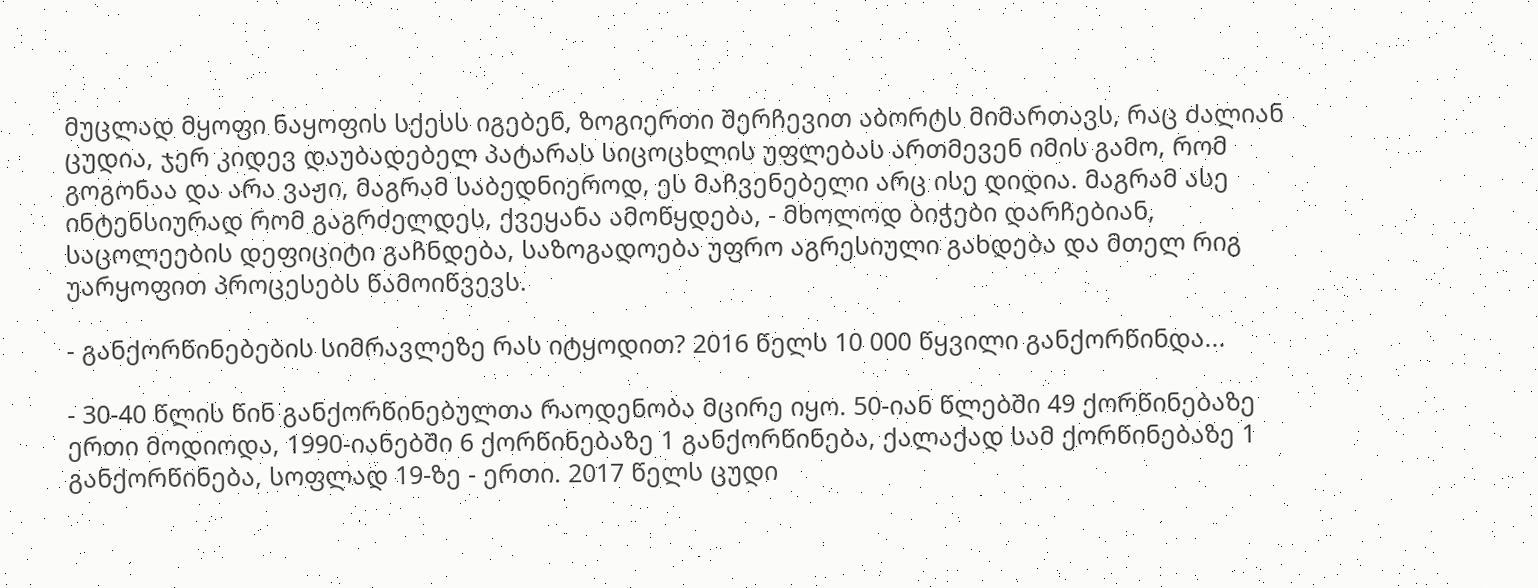მუცლად მყოფი ნაყოფის სქესს იგებენ, ზოგიერთი შერჩევით აბორტს მიმართავს, რაც ძალიან ცუდია, ჯერ კიდევ დაუბადებელ პატარას სიცოცხლის უფლებას ართმევენ იმის გამო, რომ გოგონაა და არა ვაჟი, მაგრამ საბედნიეროდ, ეს მაჩვენებელი არც ისე დიდია. მაგრამ ასე ინტენსიურად რომ გაგრძელდეს, ქვეყანა ამოწყდება, - მხოლოდ ბიჭები დარჩებიან, საცოლეების დეფიციტი გაჩნდება, საზოგადოება უფრო აგრესიული გახდება და მთელ რიგ უარყოფით პროცესებს წამოიწვევს.

- განქორწინებების სიმრავლეზე რას იტყოდით? 2016 წელს 10 000 წყვილი განქორწინდა...

- 30-40 წლის წინ განქორწინებულთა რაოდენობა მცირე იყო. 50-იან წლებში 49 ქორწინებაზე ერთი მოდიოდა, 1990-იანებში 6 ქორწინებაზე 1 განქორწინება, ქალაქად სამ ქორწინებაზე 1 განქორწინება, სოფლად 19-ზე - ერთი. 2017 წელს ცუდი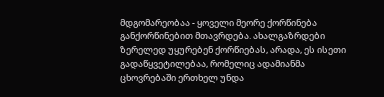მდგომარეობაა - ყოველი მეორე ქორწინება განქორწინებით მთავრდება. ახალგაზრდები ზერელედ უყურებენ ქორწიებას, არადა, ეს ისეთი გადაწყვეტილებაა, რომელიც ადამიანმა ცხოვრებაში ერთხელ უნდა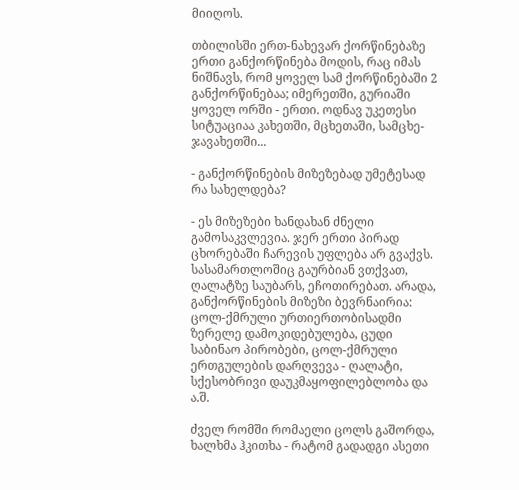მიიღოს.

თბილისში ერთ-ნახევარ ქორწინებაზე ერთი განქორწინება მოდის, რაც იმას ნიშნავს, რომ ყოველ სამ ქორწინებაში 2 განქორწინებაა; იმერეთში, გურიაში ყოველ ორში - ერთი. ოდნავ უკეთესი სიტუაციაა კახეთში, მცხეთაში, სამცხე- ჯავახეთში...

- განქორწინების მიზეზებად უმეტესად რა სახელდება?

- ეს მიზეზები ხანდახან ძნელი გამოსაკვლევია. ჯერ ერთი პირად ცხორებაში ჩარევის უფლება არ გვაქვს. სასამართლოშიც გაურბიან ვთქვათ, ღალატზე საუბარს, ეჩოთირებათ. არადა, განქორწინების მიზეზი ბევრნაირია: ცოლ-ქმრული ურთიერთობისადმი ზერელე დამოკიდებულება, ცუდი საბინაო პირობები, ცოლ-ქმრული ერთგულების დარღვევა - ღალატი, სქესობრივი დაუკმაყოფილებლობა და ა.შ.

ძველ რომში რომაელი ცოლს გაშორდა, ხალხმა ჰკითხა - რატომ გადადგი ასეთი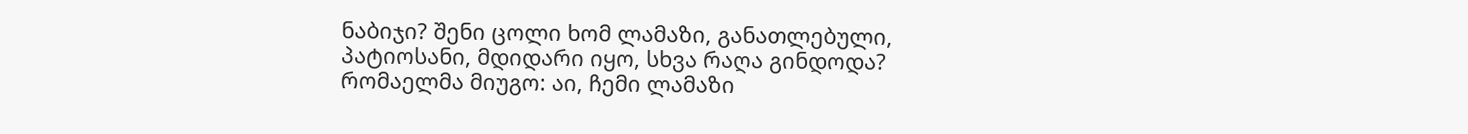ნაბიჯი? შენი ცოლი ხომ ლამაზი, განათლებული, პატიოსანი, მდიდარი იყო, სხვა რაღა გინდოდა? რომაელმა მიუგო: აი, ჩემი ლამაზი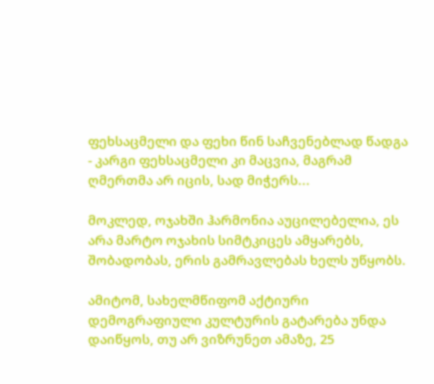ფეხსაცმელი და ფეხი წინ საჩვენებლად წადგა - კარგი ფეხსაცმელი კი მაცვია, მაგრამ ღმერთმა არ იცის, სად მიჭერს...

მოკლედ, ოჯახში ჰარმონია აუცილებელია, ეს არა მარტო ოჯახის სიმტკიცეს ამყარებს, შობადობას, ერის გამრავლებას ხელს უწყობს.

ამიტომ, სახელმწიფომ აქტიური დემოგრაფიული კულტურის გატარება უნდა დაიწყოს, თუ არ ვიზრუნეთ ამაზე, 25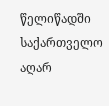წელიწადში საქართველო აღარ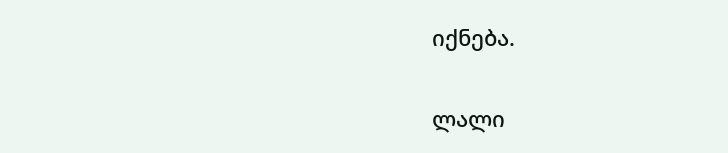იქნება.

ლალი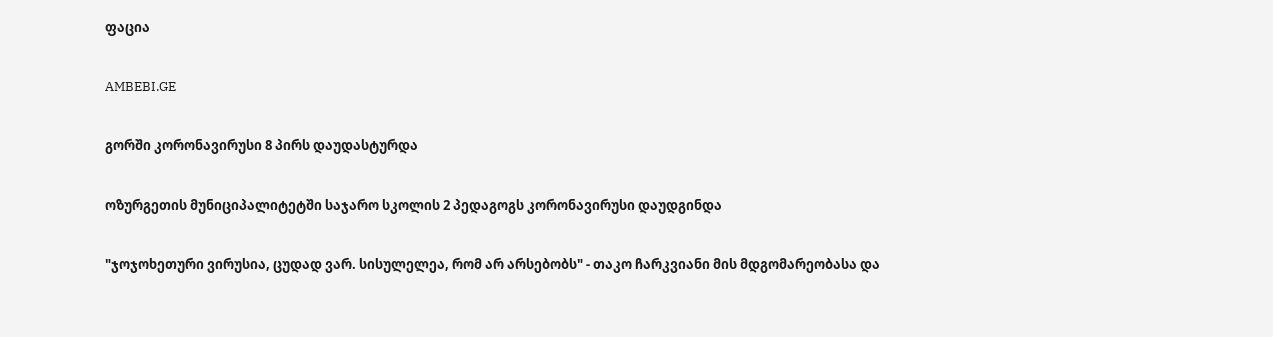ფაცია

AMBEBI.GE

გორში კორონავირუსი 8 პირს დაუდასტურდა

ოზურგეთის მუნიციპალიტეტში საჯარო სკოლის 2 პედაგოგს კორონავირუსი დაუდგინდა

"ჯოჯოხეთური ვირუსია, ცუდად ვარ. სისულელეა, რომ არ არსებობს" - თაკო ჩარკვიანი მის მდგომარეობასა და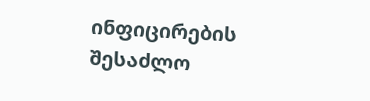ინფიცირების შესაძლო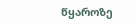წყაროზე